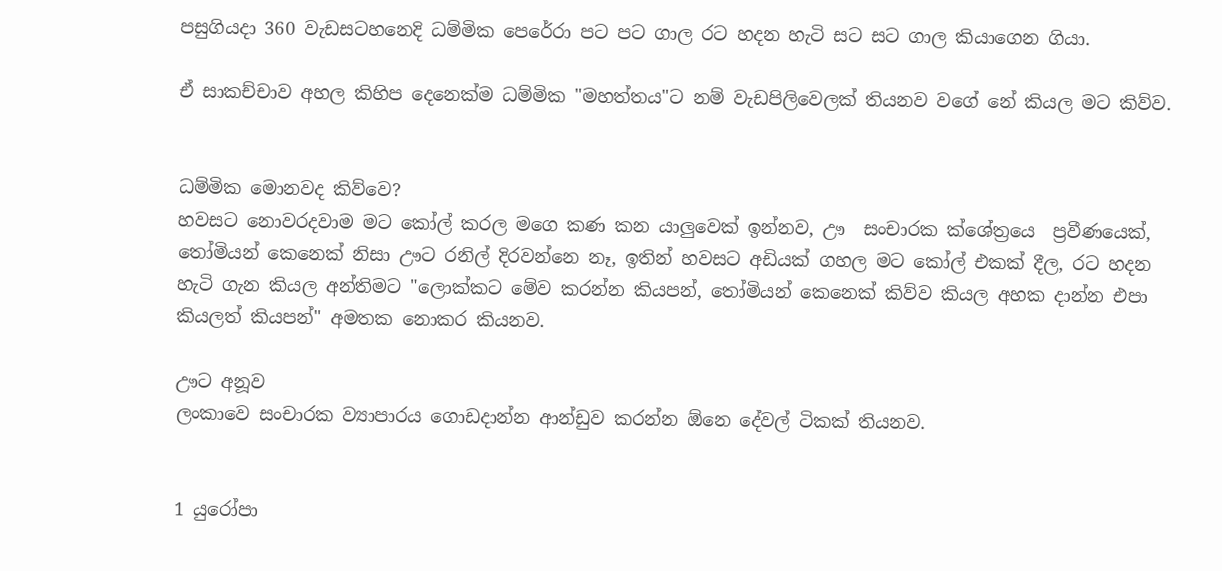පසුගියදා 360 වැඩසටහනෙදි ධම්මික පෙරේරා පට පට ගාල රට හදන හැටි සට සට ගාල කියාගෙන ගියා.

ඒ සාකච්චාව අහල කිහිප දෙනෙක්ම ධම්මික "මහත්තය"ට නම් වැඩපිලිවෙලක් තියනව වගේ නේ කියල මට කිව්ව.


ධම්මික මොනවද කිව්වෙ?
හවසට නොවරදවාම මට කෝල් කරල මගෙ කණ කන යාලුවෙක් ඉන්නව, ඌ  සංචාරක ක්ශේත්‍රයෙ  ප්‍රවීණයෙක්, තෝමියන් කෙනෙක් නිසා ඌට රනිල් දිරවන්නෙ නෑ, ඉතින් හවසට අඩියක් ගහල මට කෝල් එකක් දීල, රට හදන හැටි ගැන කියල අන්තිමට "ලොක්කට මේව කරන්න කියපන්, තෝමියන් කෙනෙක් කිව්ව කියල අහක දාන්න එපා කියලත් කියපන්" අමතක නොකර කියනව.

ඌට අනූව
ලංකාවෙ සංචාරක ව්‍යාපාරය ගොඩදාන්න ආන්ඩුව කරන්න ඕනෙ දේවල් ටිකක් තියනව.


1 යුරෝපා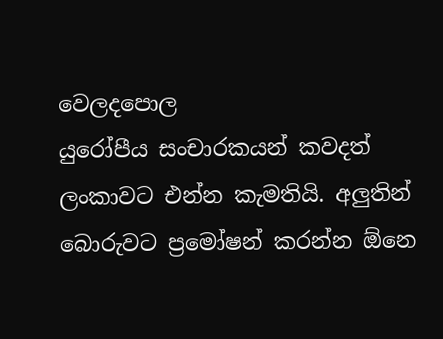වෙලදපොල
යුරෝපීය සංචාරකයන් කවදත් ලංකාවට එන්න කැමතියි. අලුතින් බොරුවට ප්‍රමෝෂන් කරන්න ඕනෙ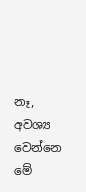නෑ, අවශ්‍ය වෙන්නෙ මේ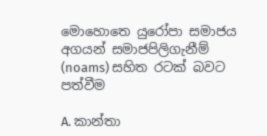මොහොතෙ යුරෝපා සමාජය අගයන් සමාජපිලිගැනීම්  (noams) සහිත රටක් බවට පත්වීම

A. කාන්තා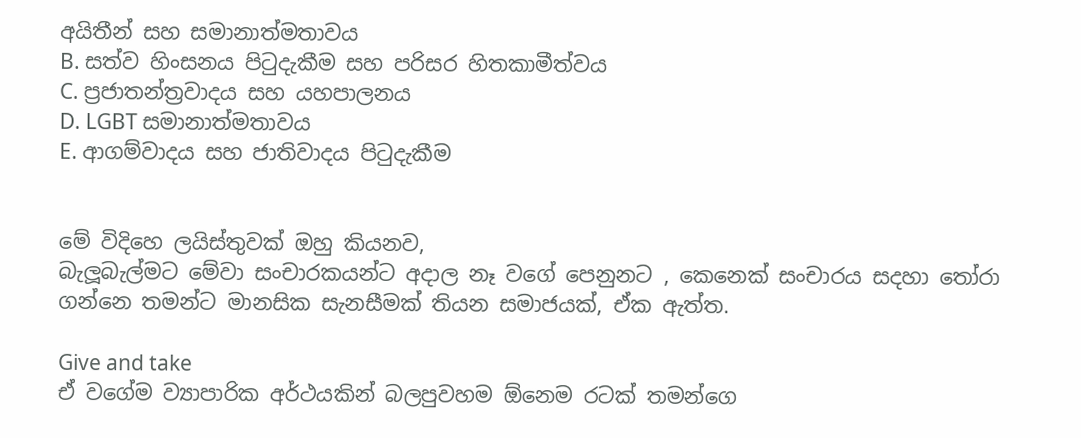අයිතීන් සහ සමානාත්මතාවය
B. සත්ව හිංසනය පිටුදැකීම සහ පරිසර හිතකාමීත්වය
C. ප්‍රජාතන්ත්‍රවාදය සහ යහපාලනය
D. LGBT සමානාත්මතාවය
E. ආගම්වාදය සහ ජාතිවාදය පිටුදැකීම


මේ විදිහෙ ලයිස්තුවක් ඔහු කියනව,
බැලූබැල්මට මේවා සංචාරකයන්ට අදාල නෑ වගේ පෙනුනට , කෙනෙක් සංචාරය සදහා තෝරා ගන්නෙ තමන්ට මානසික සැනසීමක් තියන සමාජයක්, ඒක ඇත්ත.

Give and take
ඒ වගේම ව්‍යාපාරික අර්ථයකින් බලපුවහම ඕනෙම රටක් තමන්ගෙ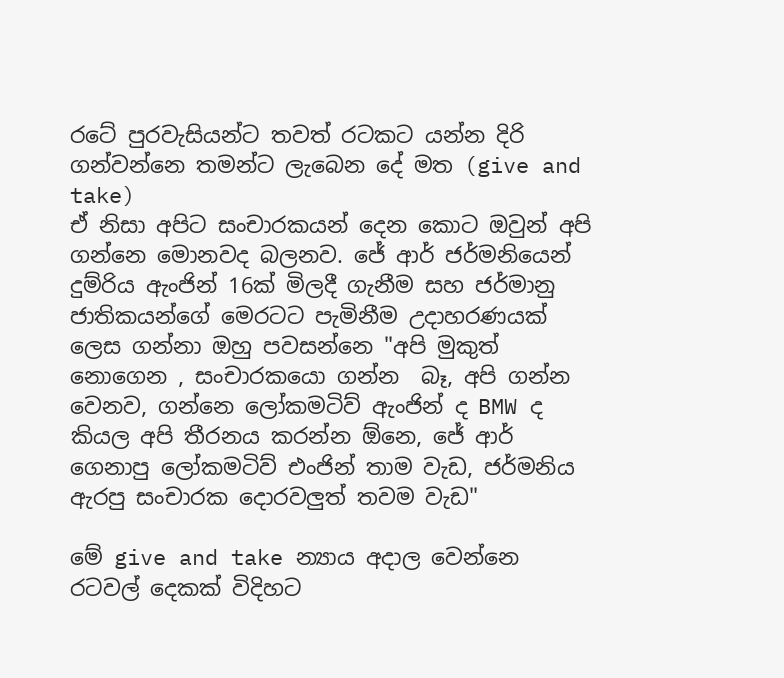රටේ පුරවැසියන්ට තවත් රටකට යන්න දිරි ගන්වන්නෙ තමන්ට ලැබෙන දේ මත (give and take)
ඒ නිසා අපිට සංචාරකයන් දෙන කොට ඔවුන් අපි ගන්නෙ මොනවද බලනව. ජේ ආර් ජර්මනියෙන් දුම්රිය ඇංජින් 16ක් මිලදී ගැනීම සහ ජර්මානු ජාතිකයන්ගේ මෙරටට පැමිනීම උදාහරණයක් ලෙස ගන්නා ඔහු පවසන්නෙ "අපි මුකුත් නොගෙන , සංචාරකයො ගන්න  බෑ, අපි ගන්න වෙනව, ගන්නෙ ලෝකමටිව් ඇංජින් ද BMW ද කියල අපි තීරනය කරන්න ඕනෙ, ජේ ආර් ගෙනාපු ලෝකමටිව් එංජින් තාම වැඩ, ජර්මනිය ඇරපු සංචාරක දොරවලුත් තවම වැඩ"

මේ give and take න්‍යාය අදාල වෙන්නෙ රටවල් දෙකක් විදිහට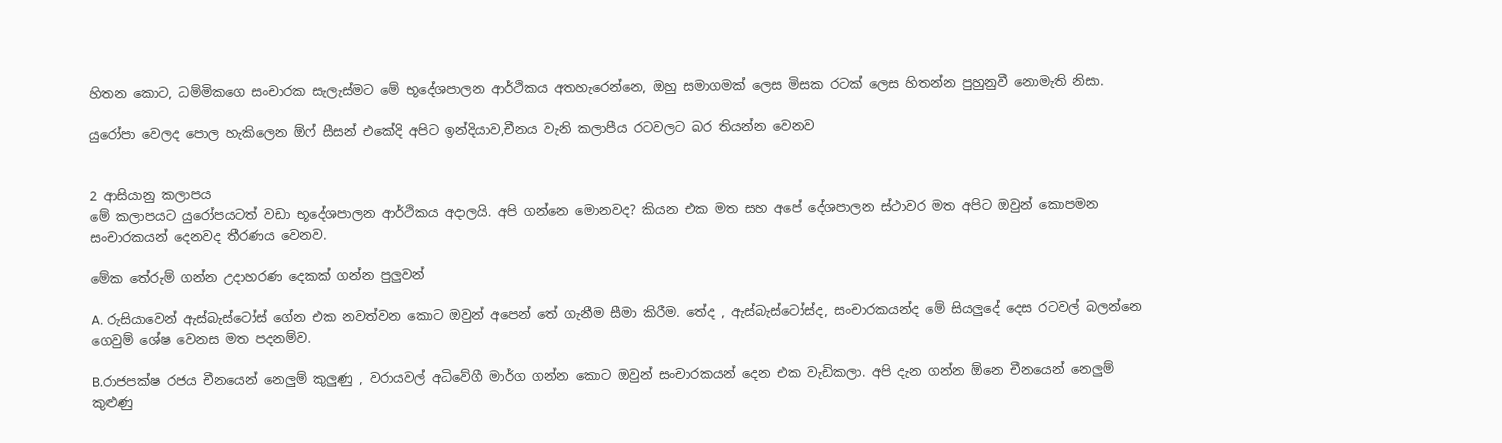හිතන කොට, ධම්මිකගෙ සංචාරක සැලැස්මට මේ භූදේශපාලන ආර්ථිකය අතහැරෙන්නෙ, ඔහු සමාගමක් ලෙස මිසක රටක් ලෙස හිතන්න පුහුනුවී නොමැති නිසා.

යුරෝපා වෙලද පොල හැකිලෙන ඕෆ් සීසන් එකේදි අපිට ඉන්දියාව,චීනය වැනි කලාපීය රටවලට බර තියන්න වෙනව


2 ආසියානු කලාපය
මේ කලාපයට යුරෝපයටත් වඩා භූදේශපාලන ආර්ථිකය අදාලයි. අපි ගන්නෙ මොනවද? කියන එක මත සහ අපේ දේශපාලන ස්ථාවර මත අපිට ඔවුන් කොපමන සංචාරකයන් දෙනවද තීරණය වෙනව.

මේක තේරුම් ගන්න උදාහරණ දෙකක් ගන්න පුලුවන්

A. රුසියාවෙන් ඇස්බැස්ටෝස් ගේන එක නවත්වන කොට ඔවුන් අපෙන් තේ ගැනීම සීමා කිරීම. තේද , ඇස්බැස්ටෝස්ද, සංචාරකයන්ද මේ සියලුදේ දෙස රටවල් බලන්නෙ ගෙවුම් ශේෂ වෙනස මත පදනම්ව.

B.රාජපක්ෂ රජය චීනයෙන් නෙලුම් කුලුණු , වරායවල් අධිවේගී මාර්ග ගන්න කොට ඔවුන් සංචාරකයන් දෙන එක වැඩිකලා. අපි දැන ගන්න ඕනෙ චීනයෙන් නෙලුම් කුළුණු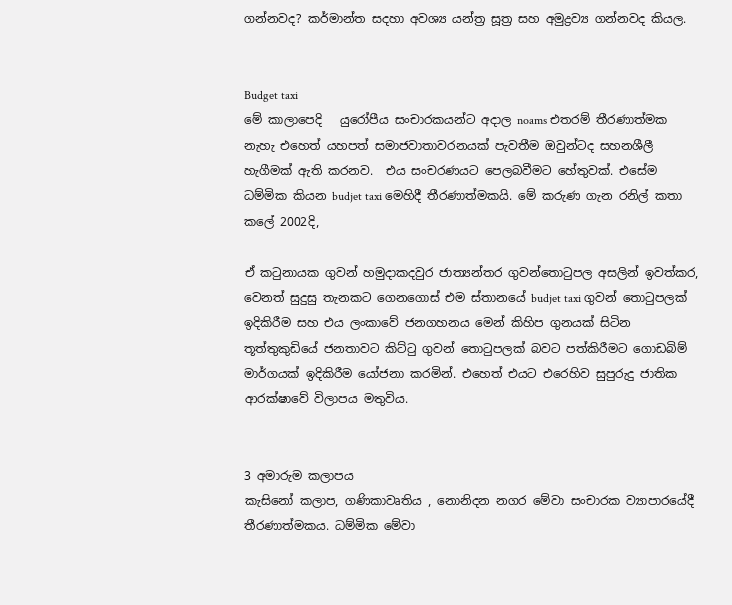ගන්නවද? කර්මාන්ත සදහා අවශ්‍ය යන්ත්‍ර සූත්‍ර සහ අමුද්‍රව්‍ය ගන්නවද කියල.


Budget taxi
මේ කාලාපෙදි   යුරෝපීය සංචාරකයන්ට අදාල noams එතරම් තීරණාත්මක නැහැ එහෙත් යහපත් සමාජවාතාවරනයක් පැවතීම ඔවුන්ටද සහනශීලී හැගීමක් ඇති කරනව.  එය සංචරණයට පෙලබවීමට හේතුවක්. එසේම ධම්මික කියන budjet taxi මෙහිදී තීරණාත්මකයි. මේ කරුණ ගැන රනිල් කතා කලේ 2002දි,

ඒ කටුනායක ගුවන් හමුදාකදවුර ජාත්‍යන්තර ගුවන්තොටුපල අසලින් ඉවත්කර, වෙනත් සුදුසු තැනකට ගෙනගොස් එම ස්තානයේ budjet taxi ගුවන් තොටුපලක් ඉදිකිරීම සහ එය ලංකාවේ ජනගහනය මෙන් කිහිප ගුනයක් සිටින තූත්තුකුඩියේ ජනතාවට කිට්ටු ගුවන් තොටුපලක් බවට පත්කිරීමට ගොඩබිම් මාර්ගයක් ඉදිකිරීම යෝජනා කරමින්. එහෙත් එයට එරෙහිව සුපුරුදු ජාතික ආරක්ෂාවේ විලාපය මතුවිය.


3 අමාරුම කලාපය
කැසිනෝ කලාප, ගණිකාවෘතිය , නොනිදන නගර මේවා සංචාරක ව්‍යාපාරයේදී තීරණාත්මකය. ධම්මික මේවා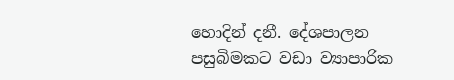හොදින් දනී. දේශපාලන පසුබිමකට වඩා ව්‍යාපාරික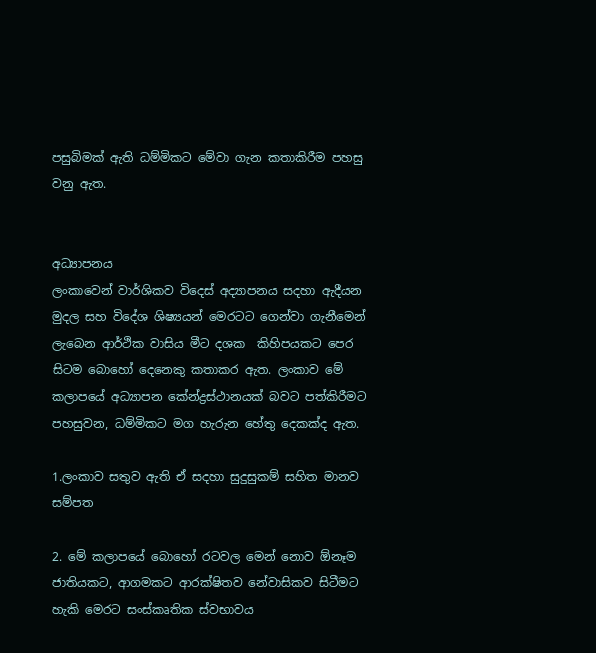පසුබිමක් ඇති ධම්මිකට මේවා ගැන කතාකිරීම පහසු වනු ඇත.


අධ්‍යාපනය
ලංකාවෙන් වාර්ශිකව විදෙස් අද්‍යාපනය සදහා ඇදීයන මුදල සහ විදේශ ශිෂ්‍යයන් මෙරටට ගෙන්වා ගැනීමෙන් ලැබෙන ආර්ථික වාසිය මීට දශක  කිහිපයකට පෙර සිටම බොහෝ දෙනෙකු කතාකර ඇත. ලංකාව මේ කලාපයේ අධ්‍යාපන කේන්ද්‍රස්ථානයක් බවට පත්කිරීමට පහසුවන, ධම්මිකට මග හැරුන හේතු දෙකක්ද ඇත.

1.ලංකාව සතුව ඇති ඒ සදහා සුදුසුකම් සහිත මානව සම්පත

2. මේ කලාපයේ බොහෝ රටවල මෙන් නොව ඕනෑම ජාතියකට, ආගමකට ආරක්ෂිතව නේවාසිකව සිටීමට හැකි මෙරට සංස්කෘතික ස්වභාවය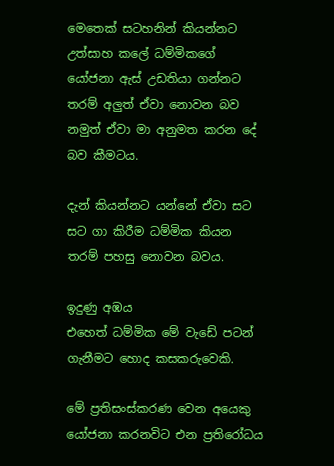මෙතෙක් සටහනින් කියන්නට උත්සාහ කලේ ධම්මිකගේ යෝජනා ඇස් උඩතියා ගන්නට තරම් අලුත් ඒවා නොවන බව නමුත් ඒවා මා අනුමත කරන දේ බව කීමටය.

දැන් කියන්නට යන්නේ ඒවා සට සට ගා කිරීම ධම්මික කියන තරම් පහසු නොවන බවය.

ඉදුණු අඹය
එහෙත් ධම්මික මේ වැඩේ පටන් ගැනීමට හොද කසකරුවෙකි.

මේ ප්‍රතිසංස්කරණ වෙන අයෙකු යෝජනා කරනවිට එන ප්‍රතිරෝධය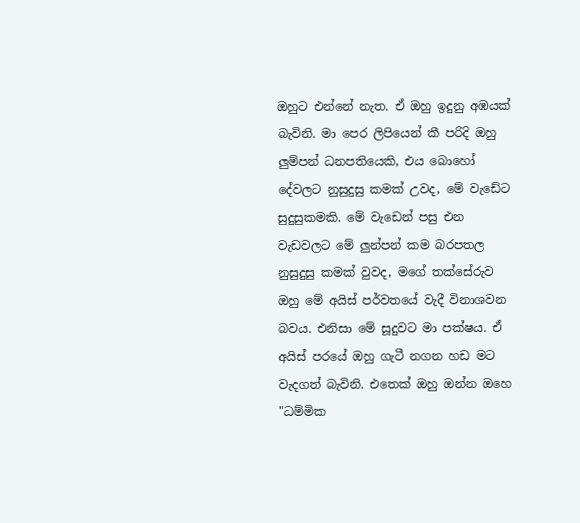ඔහුට එන්නේ නැත. ඒ ඔහු ඉදුනු අඹයක් බැවිනි. මා පෙර ලිපියෙන් කී පරිදි ඔහු ලුම්පන් ධනපතියෙකි, එය බොහෝ දේවලට නුසුදුසු කමක් උවද, මේ වැඩේට සුදුසුකමකි. මේ වැඩෙන් පසු එන වැඩවලට මේ ලුන්පන් කම බරපතල නුසුදුසු කමක් වුවද, මගේ තක්සේරුව ඔහු මේ අයිස් පර්වතයේ වැදී විනාශවන බවය. එනිසා මේ සූදුවට මා පක්ෂය. ඒ අයිස් පරයේ ඔහු ගැටී නගන හඩ මට වැදගත් බැවිනි. එතෙක් ඔහු ඔන්න ඔහෙ "ධම්මික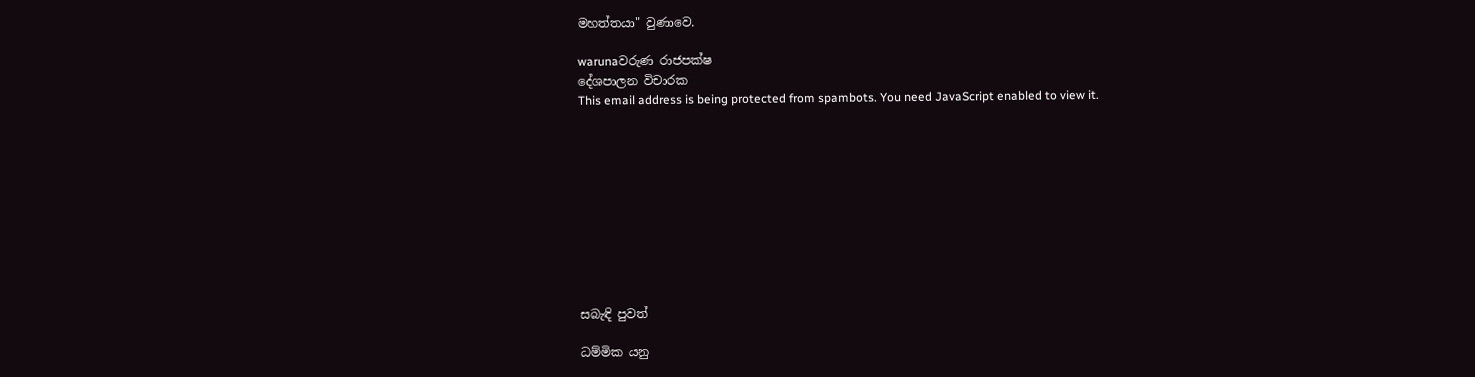මහත්තයා" වුණාවෙ.

warunaවරුණ රාජපක්ෂ
දේශපාලන විචාරක
This email address is being protected from spambots. You need JavaScript enabled to view it.










සබැඳි පුවත්

ධම්මික යනු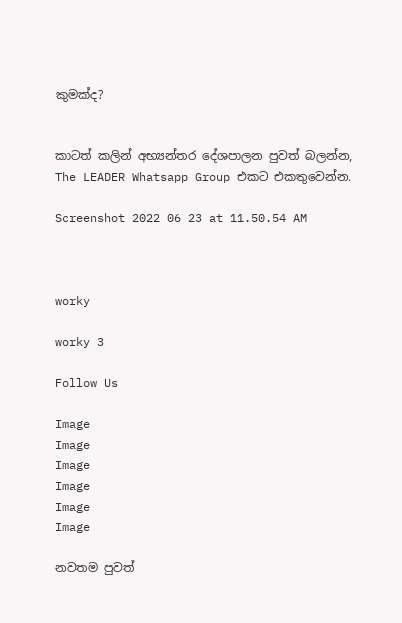කුමක්ද?


කාටත් කලින් අභ්‍යන්තර දේශපාලන පුවත් බලන්න,
The LEADER Whatsapp Group එකට එකතුවෙන්න.

Screenshot 2022 06 23 at 11.50.54 AM



worky

worky 3

Follow Us

Image
Image
Image
Image
Image
Image

නවතම පුවත්